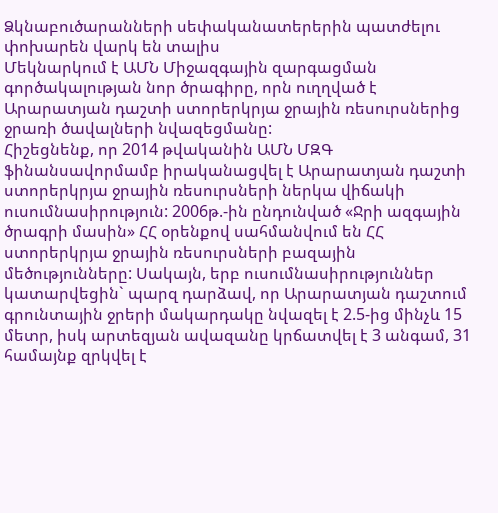Ձկնաբուծարանների սեփականատերերին պատժելու փոխարեն վարկ են տալիս
Մեկնարկում է ԱՄՆ Միջազգային զարգացման գործակալության նոր ծրագիրը, որն ուղղված է Արարատյան դաշտի ստորերկրյա ջրային ռեսուրսներից ջրառի ծավալների նվազեցմանը:
Հիշեցնենք, որ 2014 թվականին ԱՄՆ ՄԶԳ ֆինանսավորմամբ իրականացվել է Արարատյան դաշտի ստորերկրյա ջրային ռեսուրսների ներկա վիճակի ուսումնասիրություն: 2006թ.-ին ընդունված «Ջրի ազգային ծրագրի մասին» ՀՀ օրենքով սահմանվում են ՀՀ ստորերկրյա ջրային ռեսուրսների բազային մեծությունները: Սակայն, երբ ուսումնասիրություններ կատարվեցին` պարզ դարձավ, որ Արարատյան դաշտում գրունտային ջրերի մակարդակը նվազել է 2.5-ից մինչև 15 մետր, իսկ արտեզյան ավազանը կրճատվել է 3 անգամ, 31 համայնք զրկվել է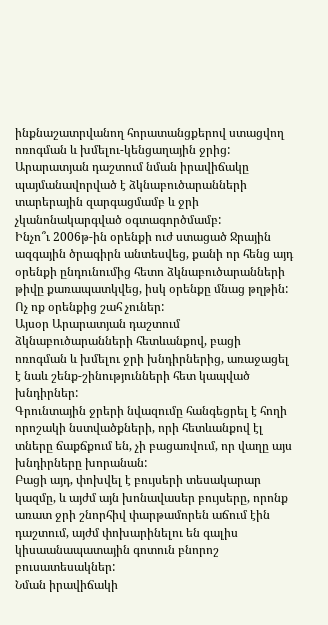ինքնաշատրվանող հորատանցքերով ստացվող ոռոգման և խմելու-կենցաղային ջրից: Արարատյան դաշտում նման իրավիճակը պայմանավորված է ձկնաբուծարանների տարերային զարգացմամբ և ջրի չկանոնակարգված օգտագործմամբ:
Ինչո՞ւ 2006թ-ին օրենքի ուժ ստացած Ջրային ազգային ծրագիրն անտեսվեց, քանի որ հենց այդ օրենքի ընդունումից հետո ձկնաբուծարանների թիվը քառապատկվեց, իսկ օրենքը մնաց թղթին: Ոչ ոք օրենքից շահ չուներ:
Այսօր Արարատյան դաշտում ձկնաբուծարանների հետևանքով, բացի ոռոգման և խմելու ջրի խնդիրներից, առաջացել է նաև շենք-շինությունների հետ կապված խնդիրներ:
Գրունտային ջրերի նվազումը հանգեցրել է հողի որոշակի նստվածքների, որի հետևանքով էլ տները ճաքճքում են, չի բացառվում, որ վաղը այս խնդիրները խորանան:
Բացի այդ, փոխվել է բույսերի տեսակարար կազմը, և այժմ այն խոնավասեր բույսերը, որոնք առատ ջրի շնորհիվ փարթամորեն աճում էին դաշտում, այժմ փոխարինելու են գալիս կիսաանապատային գոտուն բնորոշ բուսատեսակներ:
Նման իրավիճակի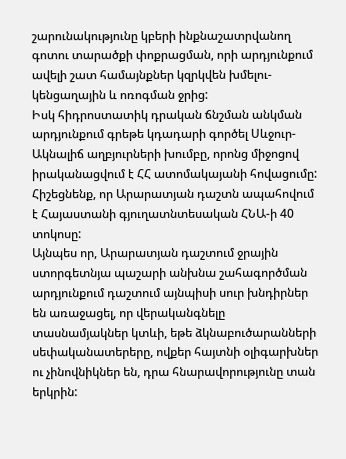շարունակությունը կբերի ինքնաշատրվանող գոտու տարածքի փոքրացման, որի արդյունքում ավելի շատ համայնքներ կզրկվեն խմելու-կենցաղային և ոռոգման ջրից:
Իսկ հիդրոստատիկ դրական ճնշման անկման արդյունքում գրեթե կդադարի գործել Սևջուր-Ակնալիճ աղբյուրների խումբը, որոնց միջոցով իրականացվում է ՀՀ ատոմակայանի հովացումը:
Հիշեցնենք, որ Արարատյան դաշտն ապահովում է Հայաստանի գյուղատնտեսական ՀՆԱ-ի 40 տոկոսը:
Այնպես որ, Արարատյան դաշտում ջրային ստորգետնյա պաշարի անխնա շահագործման արդյունքում դաշտում այնպիսի սուր խնդիրներ են առաջացել, որ վերականգնելը տասնամյակներ կտևի, եթե ձկնաբուծարանների սեփականատերերը, ովքեր հայտնի օլիգարխներ ու չինովնիկներ են, դրա հնարավորությունը տան երկրին: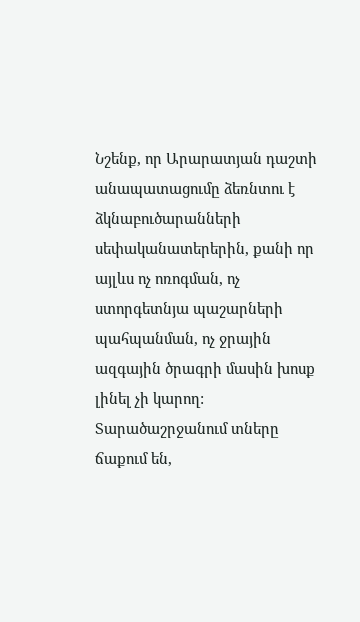Նշենք, որ Արարատյան դաշտի անապատացումը ձեռնտու է ձկնաբուծարանների սեփականատերերին, քանի որ այլևս ոչ ոռոգման, ոչ ստորգետնյա պաշարների պահպանման, ոչ ջրային ազգային ծրագրի մասին խոսք լինել չի կարող: Տարածաշրջանում տները ճաքում են,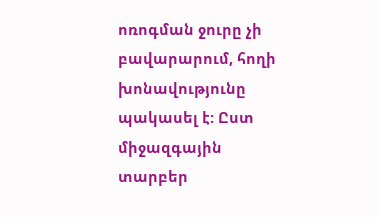ոռոգման ջուրը չի բավարարում, հողի խոնավությունը պակասել է: Ըստ միջազգային տարբեր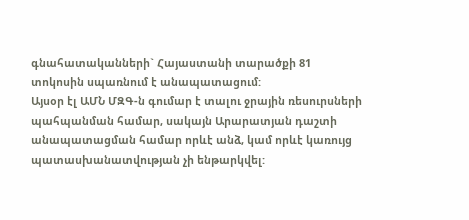գնահատականների` Հայաստանի տարածքի 81 տոկոսին սպառնում է անապատացում:
Այսօր էլ ԱՄՆ ՄԶԳ-ն գումար է տալու ջրային ռեսուրսների պահպանման համար, սակայն Արարատյան դաշտի անապատացման համար որևէ անձ, կամ որևէ կառույց պատասխանատվության չի ենթարկվել: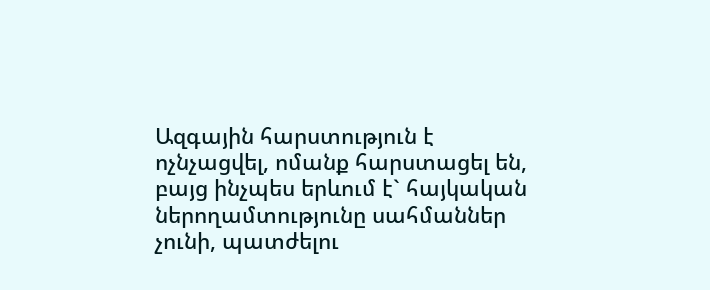Ազգային հարստություն է ոչնչացվել, ոմանք հարստացել են, բայց ինչպես երևում է` հայկական ներողամտությունը սահմաններ չունի, պատժելու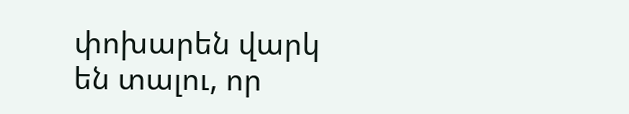փոխարեն վարկ են տալու, որ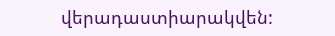վերադաստիարակվեն: